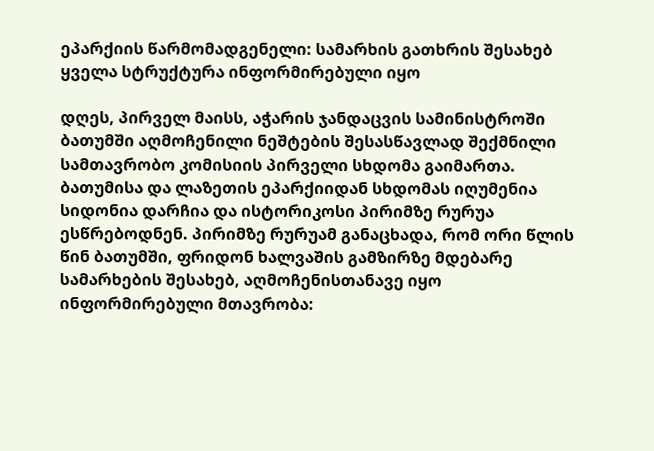ეპარქიის წარმომადგენელი: სამარხის გათხრის შესახებ ყველა სტრუქტურა ინფორმირებული იყო

დღეს, პირველ მაისს, აჭარის ჯანდაცვის სამინისტროში ბათუმში აღმოჩენილი ნეშტების შესასწავლად შექმნილი სამთავრობო კომისიის პირველი სხდომა გაიმართა. ბათუმისა და ლაზეთის ეპარქიიდან სხდომას იღუმენია სიდონია დარჩია და ისტორიკოსი პირიმზე რურუა ესწრებოდნენ. პირიმზე რურუამ განაცხადა, რომ ორი წლის წინ ბათუმში, ფრიდონ ხალვაშის გამზირზე მდებარე სამარხების შესახებ, აღმოჩენისთანავე იყო ინფორმირებული მთავრობა: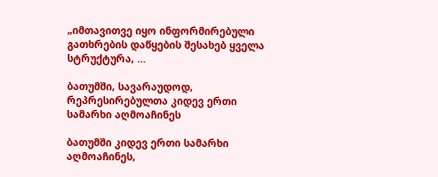„იმთავითვე იყო ინფორმირებული გათხრების დაწყების შესახებ ყველა სტრუქტურა, …

ბათუმში, სავარაუდოდ, რეპრესირებულთა კიდევ ერთი სამარხი აღმოაჩინეს

ბათუმში კიდევ ერთი სამარხი აღმოაჩინეს,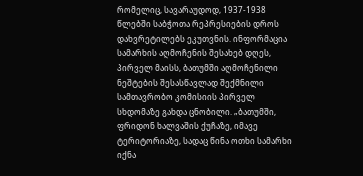რომელიც, სავარაუდოდ, 1937-1938 წლებში საბჭოთა რეპრესიების დროს დახვრეტილებს ეკუთვნის. ინფორმაცია სამარხის აღმოჩენის შესახებ დღეს, პირველ მაისს, ბათუმში აღმოჩენილი ნეშტების შესასწავლად შექმნილი სამთავრობო კომისიის პირველ სხდომაზე გახდა ცნობილი. „ბათუმში, ფრიდონ ხალვაშის ქუჩაზე, იმავე ტერიტორიაზე, სადაც წინა ოთხი სამარხი იქნა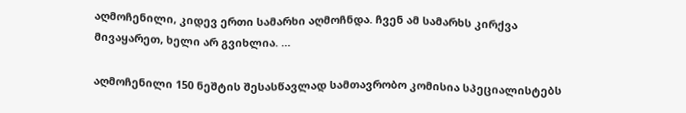აღმოჩენილი, კიდევ ერთი სამარხი აღმოჩნდა. ჩვენ ამ სამარხს კირქვა მივაყარეთ, ხელი არ გვიხლია. …

აღმოჩენილი 150 ნეშტის შესასწავლად სამთავრობო კომისია სპეციალისტებს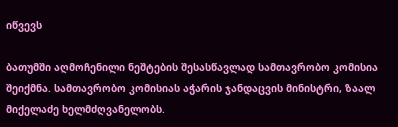იწვევს

ბათუმში აღმოჩენილი ნეშტების შესასწავლად სამთავრობო კომისია შეიქმნა. სამთავრობო კომისიას აჭარის ჯანდაცვის მინისტრი, ზაალ მიქელაძე ხელმძღვანელობს.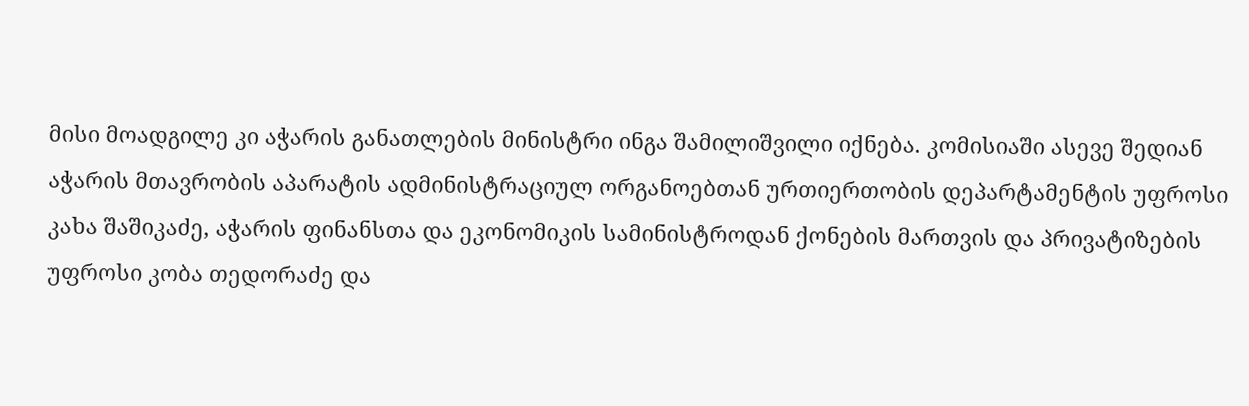მისი მოადგილე კი აჭარის განათლების მინისტრი ინგა შამილიშვილი იქნება. კომისიაში ასევე შედიან აჭარის მთავრობის აპარატის ადმინისტრაციულ ორგანოებთან ურთიერთობის დეპარტამენტის უფროსი კახა შაშიკაძე, აჭარის ფინანსთა და ეკონომიკის სამინისტროდან ქონების მართვის და პრივატიზების უფროსი კობა თედორაძე და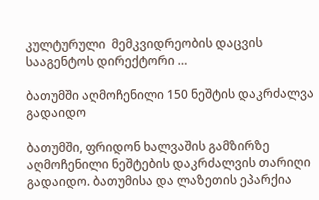კულტურული  მემკვიდრეობის დაცვის სააგენტოს დირექტორი …

ბათუმში აღმოჩენილი 150 ნეშტის დაკრძალვა გადაიდო

ბათუმში, ფრიდონ ხალვაშის გამზირზე აღმოჩენილი ნეშტების დაკრძალვის თარიღი გადაიდო. ბათუმისა და ლაზეთის ეპარქია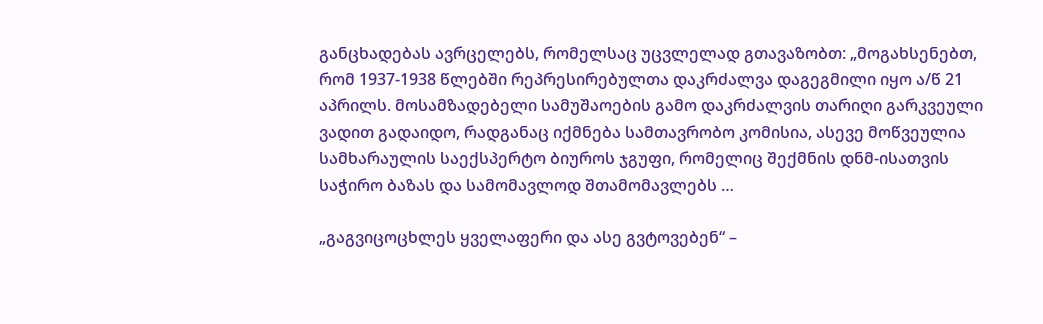განცხადებას ავრცელებს, რომელსაც უცვლელად გთავაზობთ: „მოგახსენებთ, რომ 1937-1938 წლებში რეპრესირებულთა დაკრძალვა დაგეგმილი იყო ა/წ 21 აპრილს. მოსამზადებელი სამუშაოების გამო დაკრძალვის თარიღი გარკვეული ვადით გადაიდო, რადგანაც იქმნება სამთავრობო კომისია, ასევე მოწვეულია სამხარაულის საექსპერტო ბიუროს ჯგუფი, რომელიც შექმნის დნმ-ისათვის საჭირო ბაზას და სამომავლოდ შთამომავლებს …

„გაგვიცოცხლეს ყველაფერი და ასე გვტოვებენ“ –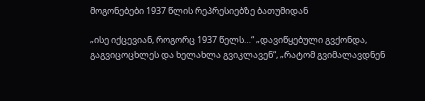მოგონებები 1937 წლის რეპრესიებზე ბათუმიდან

„ისე იქცევიან, როგორც 1937 წელს…“ „დავიწყებული გვქონდა, გაგვიცოცხლეს და ხელახლა გვიკლავენ“, „რატომ გვიმალავდნენ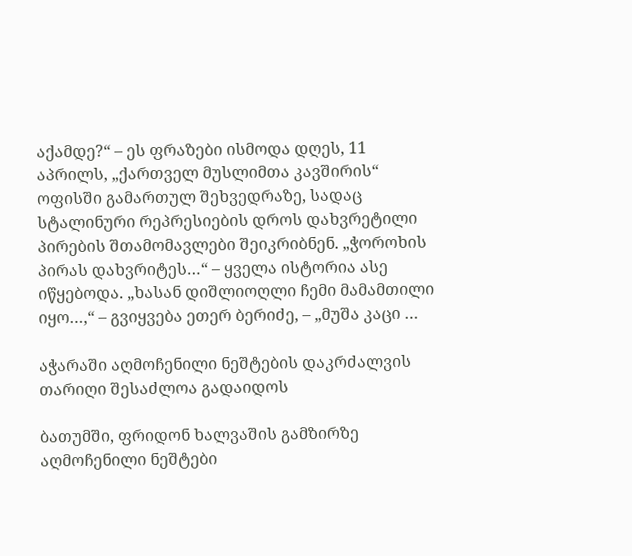აქამდე?“ – ეს ფრაზები ისმოდა დღეს, 11 აპრილს, „ქართველ მუსლიმთა კავშირის“ ოფისში გამართულ შეხვედრაზე, სადაც სტალინური რეპრესიების დროს დახვრეტილი პირების შთამომავლები შეიკრიბნენ. „ჭოროხის პირას დახვრიტეს…“ – ყველა ისტორია ასე იწყებოდა. „ხასან დიშლიოღლი ჩემი მამამთილი იყო…,“ – გვიყვება ეთერ ბერიძე, – „მუშა კაცი …

აჭარაში აღმოჩენილი ნეშტების დაკრძალვის თარიღი შესაძლოა გადაიდოს

ბათუმში, ფრიდონ ხალვაშის გამზირზე აღმოჩენილი ნეშტები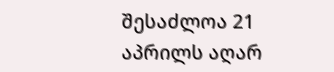შესაძლოა 21 აპრილს აღარ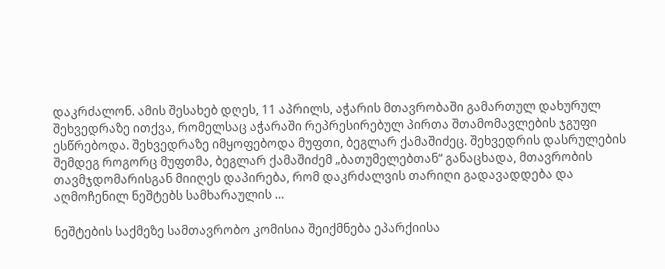დაკრძალონ. ამის შესახებ დღეს, 11 აპრილს, აჭარის მთავრობაში გამართულ დახურულ შეხვედრაზე ითქვა, რომელსაც აჭარაში რეპრესირებულ პირთა შთამომავლების ჯგუფი ესწრებოდა. შეხვედრაზე იმყოფებოდა მუფთი, ბეგლარ ქამაშიძეც. შეხვედრის დასრულების შემდეგ როგორც მუფთმა, ბეგლარ ქამაშიძემ „ბათუმელებთან“ განაცხადა, მთავრობის თავმჯდომარისგან მიიღეს დაპირება, რომ დაკრძალვის თარიღი გადავადდება და აღმოჩენილ ნეშტებს სამხარაულის …

ნეშტების საქმეზე სამთავრობო კომისია შეიქმნება ეპარქიისა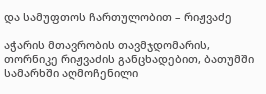და სამუფთოს ჩართულობით – რიჟვაძე

აჭარის მთავრობის თავმჯდომარის, თორნიკე რიჟვაძის განცხადებით, ბათუმში სამარხში აღმოჩენილი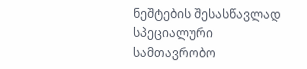ნეშტების შესასწავლად სპეციალური სამთავრობო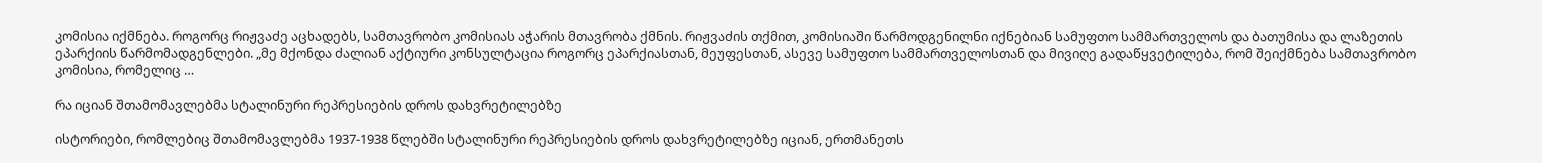კომისია იქმნება. როგორც რიჟვაძე აცხადებს, სამთავრობო კომისიას აჭარის მთავრობა ქმნის. რიჟვაძის თქმით, კომისიაში წარმოდგენილნი იქნებიან სამუფთო სამმართველოს და ბათუმისა და ლაზეთის ეპარქიის წარმომადგენლები. „მე მქონდა ძალიან აქტიური კონსულტაცია როგორც ეპარქიასთან, მეუფესთან, ასევე სამუფთო სამმართველოსთან და მივიღე გადაწყვეტილება, რომ შეიქმნება სამთავრობო კომისია, რომელიც …

რა იციან შთამომავლებმა სტალინური რეპრესიების დროს დახვრეტილებზე

ისტორიები, რომლებიც შთამომავლებმა 1937-1938 წლებში სტალინური რეპრესიების დროს დახვრეტილებზე იციან, ერთმანეთს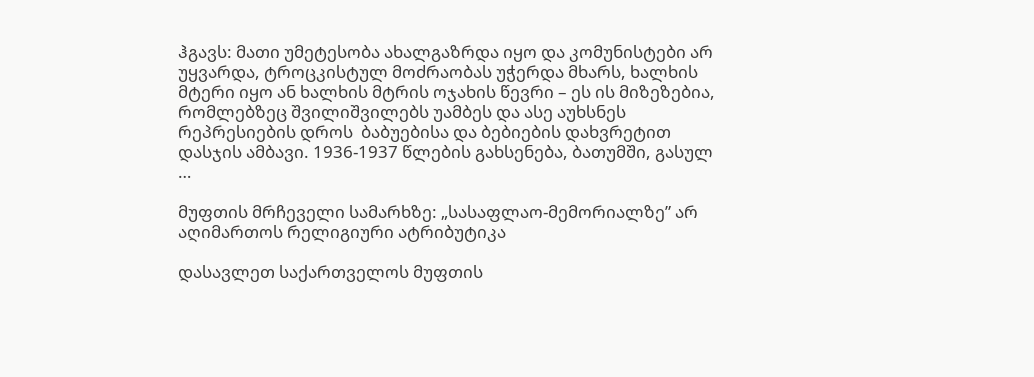ჰგავს: მათი უმეტესობა ახალგაზრდა იყო და კომუნისტები არ უყვარდა, ტროცკისტულ მოძრაობას უჭერდა მხარს, ხალხის მტერი იყო ან ხალხის მტრის ოჯახის წევრი – ეს ის მიზეზებია, რომლებზეც შვილიშვილებს უამბეს და ასე აუხსნეს რეპრესიების დროს  ბაბუებისა და ბებიების დახვრეტით დასჯის ამბავი. 1936-1937 წლების გახსენება, ბათუმში, გასულ …

მუფთის მრჩეველი სამარხზე: „სასაფლაო-მემორიალზე” არ აღიმართოს რელიგიური ატრიბუტიკა

დასავლეთ საქართველოს მუფთის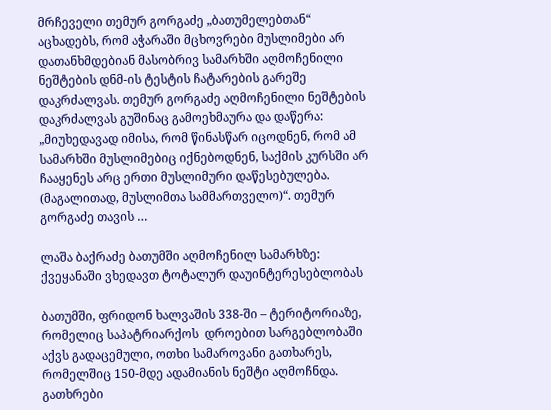მრჩეველი თემურ გორგაძე „ბათუმელებთან“ აცხადებს, რომ აჭარაში მცხოვრები მუსლიმები არ დათანხმდებიან მასობრივ სამარხში აღმოჩენილი ნეშტების დნმ-ის ტესტის ჩატარების გარეშე დაკრძალვას. თემურ გორგაძე აღმოჩენილი ნეშტების დაკრძალვას გუშინაც გამოეხმაურა და დაწერა: „მიუხედავად იმისა, რომ წინასწარ იცოდნენ, რომ ამ სამარხში მუსლიმებიც იქნებოდნენ, საქმის კურსში არ ჩააყენეს არც ერთი მუსლიმური დაწესებულება. (მაგალითად, მუსლიმთა სამმართველო)“. თემურ გორგაძე თავის …

ლაშა ბაქრაძე ბათუმში აღმოჩენილ სამარხზე: ქვეყანაში ვხედავთ ტოტალურ დაუინტერესებლობას

ბათუმში, ფრიდონ ხალვაშის 338-ში – ტერიტორიაზე, რომელიც საპატრიარქოს  დროებით სარგებლობაში აქვს გადაცემული, ოთხი სამაროვანი გათხარეს, რომელშიც 150-მდე ადამიანის ნეშტი აღმოჩნდა. გათხრები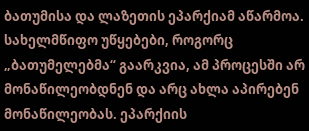ბათუმისა და ლაზეთის ეპარქიამ აწარმოა. სახელმწიფო უწყებები, როგორც „ბათუმელებმა“ გაარკვია, ამ პროცესში არ მონაწილეობდნენ და არც ახლა აპირებენ მონაწილეობას. ეპარქიის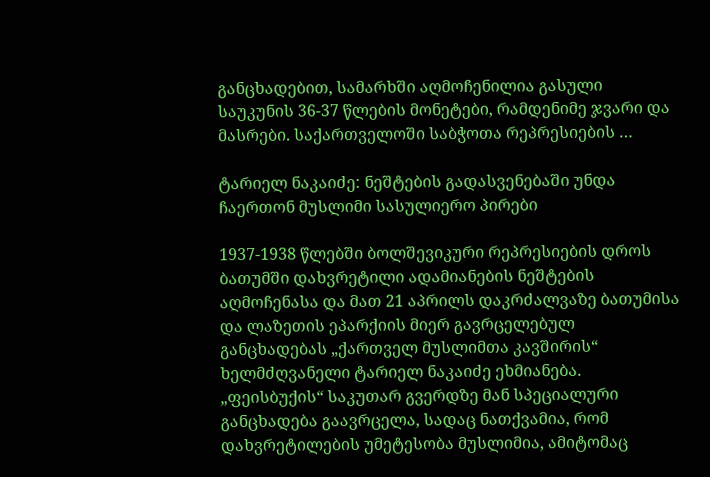განცხადებით, სამარხში აღმოჩენილია გასული საუკუნის 36-37 წლების მონეტები, რამდენიმე ჯვარი და მასრები. საქართველოში საბჭოთა რეპრესიების …

ტარიელ ნაკაიძე: ნეშტების გადასვენებაში უნდა ჩაერთონ მუსლიმი სასულიერო პირები

1937-1938 წლებში ბოლშევიკური რეპრესიების დროს ბათუმში დახვრეტილი ადამიანების ნეშტების აღმოჩენასა და მათ 21 აპრილს დაკრძალვაზე ბათუმისა და ლაზეთის ეპარქიის მიერ გავრცელებულ განცხადებას „ქართველ მუსლიმთა კავშირის“ ხელმძღვანელი ტარიელ ნაკაიძე ეხმიანება. „ფეისბუქის“ საკუთარ გვერდზე მან სპეციალური  განცხადება გაავრცელა, სადაც ნათქვამია, რომ დახვრეტილების უმეტესობა მუსლიმია, ამიტომაც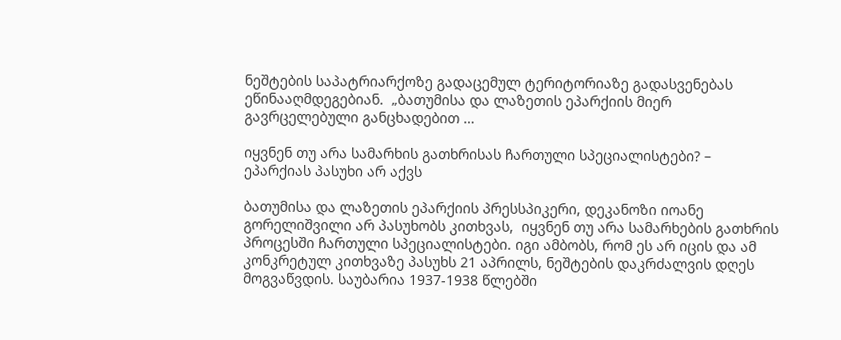ნეშტების საპატრიარქოზე გადაცემულ ტერიტორიაზე გადასვენებას ეწინააღმდეგებიან.  „ბათუმისა და ლაზეთის ეპარქიის მიერ გავრცელებული განცხადებით …

იყვნენ თუ არა სამარხის გათხრისას ჩართული სპეციალისტები? – ეპარქიას პასუხი არ აქვს

ბათუმისა და ლაზეთის ეპარქიის პრესსპიკერი, დეკანოზი იოანე გორელიშვილი არ პასუხობს კითხვას,  იყვნენ თუ არა სამარხების გათხრის პროცესში ჩართული სპეციალისტები. იგი ამბობს, რომ ეს არ იცის და ამ კონკრეტულ კითხვაზე პასუხს 21 აპრილს, ნეშტების დაკრძალვის დღეს მოგვაწვდის. საუბარია 1937-1938 წლებში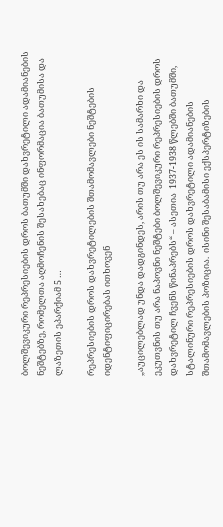ბოლშევიკური რეპრესიების დროს ბათუმში დახვრეტილი ადამიანების ნეშტებზე, რომელთა აღმოჩენის შესახებაც ინფორმაცია ბათუმისა და ლაზეთის ეპარქიამ 5 …

რეპრესიების დროს დახვრეტილების შთამომავლები ნეშტების იდენტიფიცირებას ითხოვენ

„აუცილებლად უნდა დადგინდეს, არის თუ არა ეს ის სამარხი და  ეკუთვნის თუ არა ნაპოვნი ნეშტები ბოლშევიკური რეპრესიების დროს დახვრეტილ ჩვენს წინაპრებს“ – ასეთია  1937-1938 წლებში ბათუმში, სტალინური რეპრესიების დროს დახვრეტილი ადამიანების შთამომავლების პოზიცია.  ისინი შესაბამისი ექსპერტიზების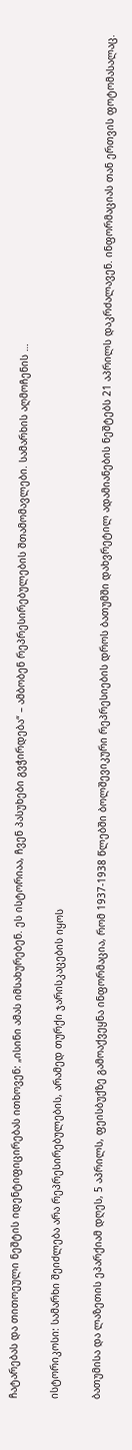ჩატარებას და თითოეული ნეშტის იდენტიფიცირებას ითხოვენ: „ისინი ამას იმსახურებენ. ეს ისტორიაა, ჩვენ პასუხები გვჭირდება“ – ამბობენ რეპრესირებულების შთამომავლები. სამარხის აღმოჩენის …

ისტორიკოსი: სამარხი შეიძლება არა რეპრესირებულების, არამედ თურქი ჯარისკაცების იყოს

ბათუმისა და ლაზეთის ეპარქიამ დღეს, 5 აპრილს, ფეისბუქზე გამოაქვეყნა ინფორმაცია, რომ 1937-1938 წლებში ბოლშევიკური რეპრესიების დროს ბათუმში დახვრეტილ ადამიანების ნეშტებს 21 აპრილს დაკრძალავენ. ინფორმაციას თან ერთვის ფოტომასალაც.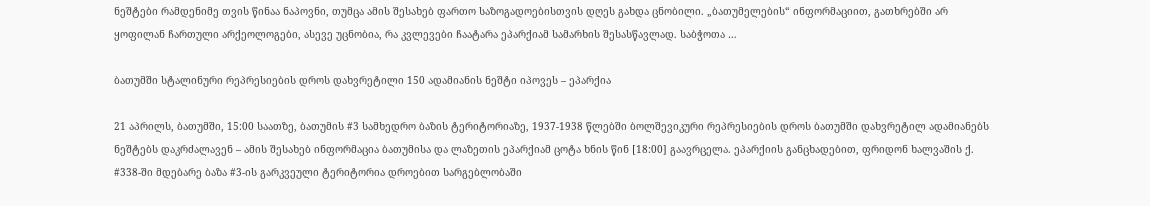ნეშტები რამდენიმე თვის წინაა ნაპოვნი, თუმცა ამის შესახებ ფართო საზოგადოებისთვის დღეს გახდა ცნობილი. „ბათუმელების“ ინფორმაციით, გათხრებში არ ყოფილან ჩართული არქეოლოგები, ასევე უცნობია, რა კვლევები ჩაატარა ეპარქიამ სამარხის შესასწავლად. საბჭოთა …

ბათუმში სტალინური რეპრესიების დროს დახვრეტილი 150 ადამიანის ნეშტი იპოვეს – ეპარქია

21 აპრილს, ბათუმში, 15:00 საათზე, ბათუმის #3 სამხედრო ბაზის ტერიტორიაზე, 1937-1938 წლებში ბოლშევიკური რეპრესიების დროს ბათუმში დახვრეტილ ადამიანებს ნეშტებს დაკრძალავენ – ამის შესახებ ინფორმაცია ბათუმისა და ლაზეთის ეპარქიამ ცოტა ხნის წინ [18:00] გაავრცელა. ეპარქიის განცხადებით, ფრიდონ ხალვაშის ქ. #338-ში მდებარე ბაზა #3-ის გარკვეული ტერიტორია დროებით სარგებლობაში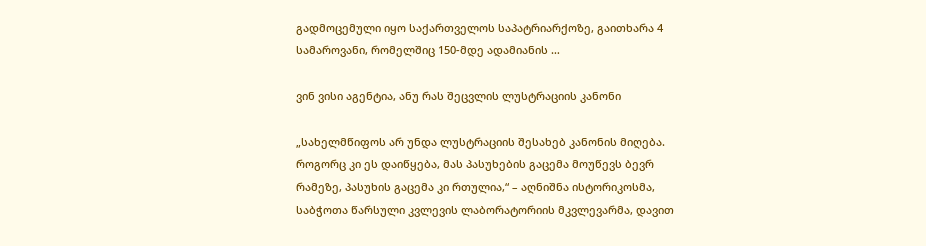გადმოცემული იყო საქართველოს საპატრიარქოზე, გაითხარა 4 სამაროვანი, რომელშიც 150-მდე ადამიანის …

ვინ ვისი აგენტია, ანუ რას შეცვლის ლუსტრაციის კანონი

„სახელმწიფოს არ უნდა ლუსტრაციის შესახებ კანონის მიღება. როგორც კი ეს დაიწყება, მას პასუხების გაცემა მოუწევს ბევრ რამეზე, პასუხის გაცემა კი რთულია,“ – აღნიშნა ისტორიკოსმა, საბჭოთა წარსული კვლევის ლაბორატორიის მკვლევარმა, დავით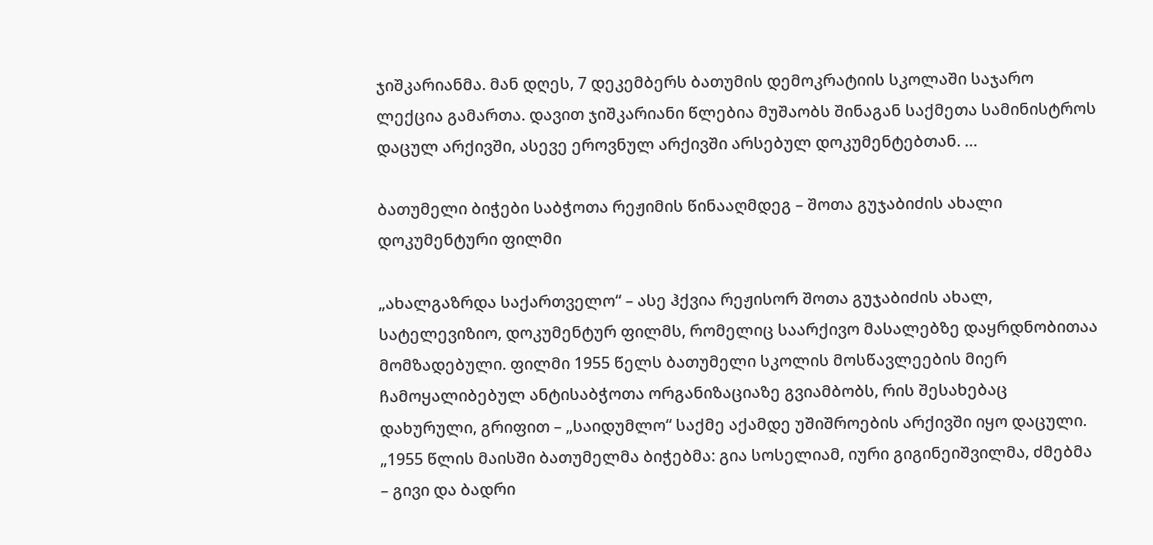ჯიშკარიანმა. მან დღეს, 7 დეკემბერს ბათუმის დემოკრატიის სკოლაში საჯარო ლექცია გამართა. დავით ჯიშკარიანი წლებია მუშაობს შინაგან საქმეთა სამინისტროს დაცულ არქივში, ასევე ეროვნულ არქივში არსებულ დოკუმენტებთან. …

ბათუმელი ბიჭები საბჭოთა რეჟიმის წინააღმდეგ – შოთა გუჯაბიძის ახალი დოკუმენტური ფილმი

„ახალგაზრდა საქართველო“ – ასე ჰქვია რეჟისორ შოთა გუჯაბიძის ახალ, სატელევიზიო, დოკუმენტურ ფილმს, რომელიც საარქივო მასალებზე დაყრდნობითაა მომზადებული. ფილმი 1955 წელს ბათუმელი სკოლის მოსწავლეების მიერ ჩამოყალიბებულ ანტისაბჭოთა ორგანიზაციაზე გვიამბობს, რის შესახებაც დახურული, გრიფით – „საიდუმლო“ საქმე აქამდე უშიშროების არქივში იყო დაცული. „1955 წლის მაისში ბათუმელმა ბიჭებმა: გია სოსელიამ, იური გიგინეიშვილმა, ძმებმა – გივი და ბადრი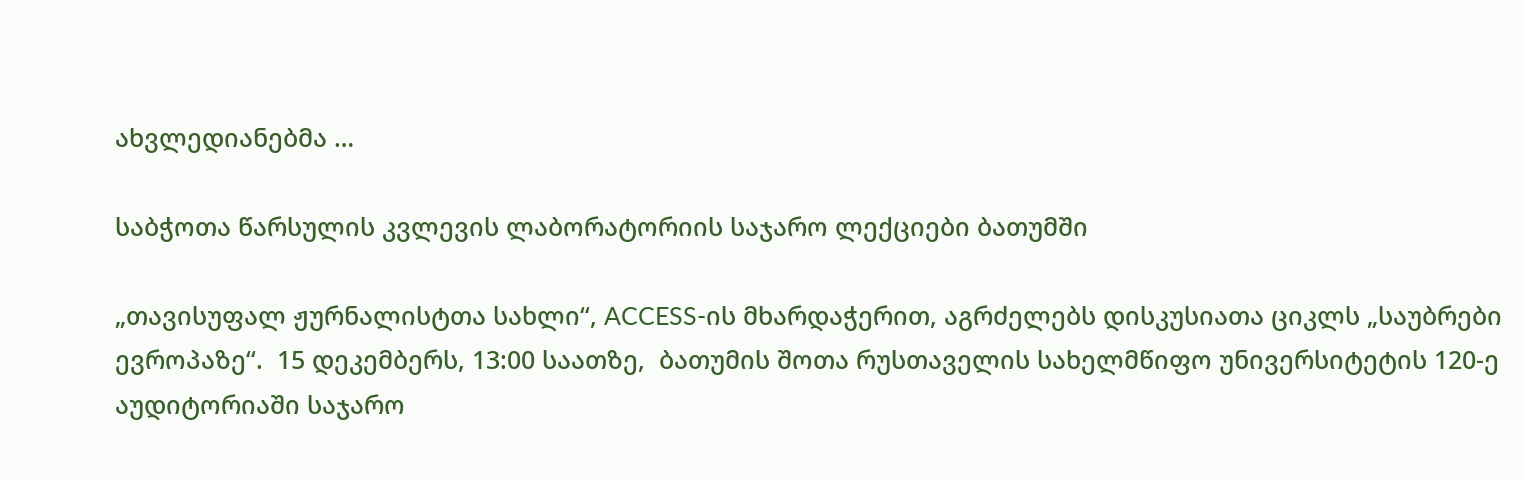ახვლედიანებმა …

საბჭოთა წარსულის კვლევის ლაბორატორიის საჯარო ლექციები ბათუმში

„თავისუფალ ჟურნალისტთა სახლი“, ACCESS-ის მხარდაჭერით, აგრძელებს დისკუსიათა ციკლს „საუბრები ევროპაზე“.  15 დეკემბერს, 13:00 საათზე,  ბათუმის შოთა რუსთაველის სახელმწიფო უნივერსიტეტის 120-ე აუდიტორიაში საჯარო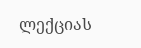ლექციას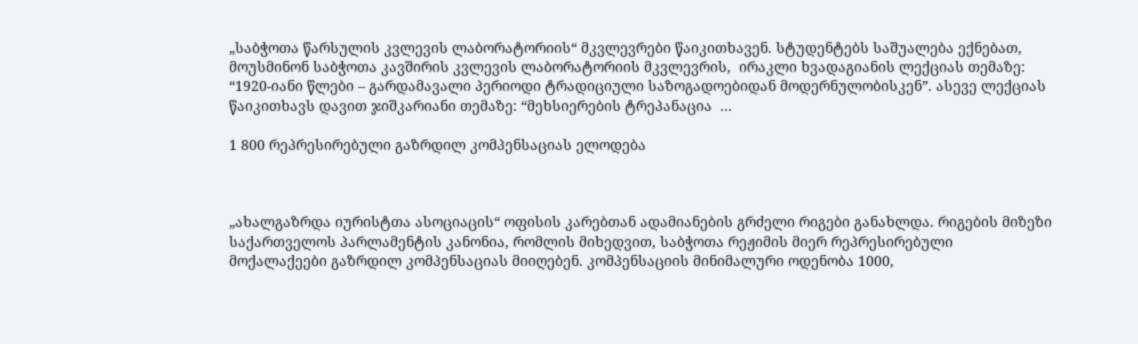„საბჭოთა წარსულის კვლევის ლაბორატორიის“ მკვლევრები წაიკითხავენ. სტუდენტებს საშუალება ექნებათ, მოუსმინონ საბჭოთა კავშირის კვლევის ლაბორატორიის მკვლევრის,  ირაკლი ხვადაგიანის ლექციას თემაზე:  “1920-იანი წლები – გარდამავალი პერიოდი ტრადიციული საზოგადოებიდან მოდერნულობისკენ”. ასევე ლექციას წაიკითხავს დავით ჯიშკარიანი თემაზე: “მეხსიერების ტრეპანაცია  …

1 800 რეპრესირებული გაზრდილ კომპენსაციას ელოდება



„ახალგაზრდა იურისტთა ასოციაცის“ ოფისის კარებთან ადამიანების გრძელი რიგები განახლდა. რიგების მიზეზი საქართველოს პარლამენტის კანონია, რომლის მიხედვით, საბჭოთა რეჟიმის მიერ რეპრესირებული მოქალაქეები გაზრდილ კომპენსაციას მიიღებენ. კომპენსაციის მინიმალური ოდენობა 1000,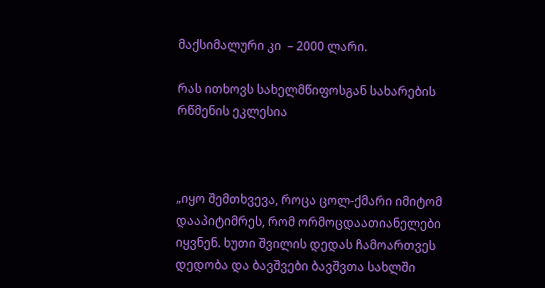მაქსიმალური კი  – 2000 ლარი.

რას ითხოვს სახელმწიფოსგან სახარების რწმენის ეკლესია



„იყო შემთხვევა, როცა ცოლ-ქმარი იმიტომ დააპიტიმრეს, რომ ორმოცდაათიანელები იყვნენ. ხუთი შვილის დედას ჩამოართვეს დედობა და ბავშვები ბავშვთა სახლში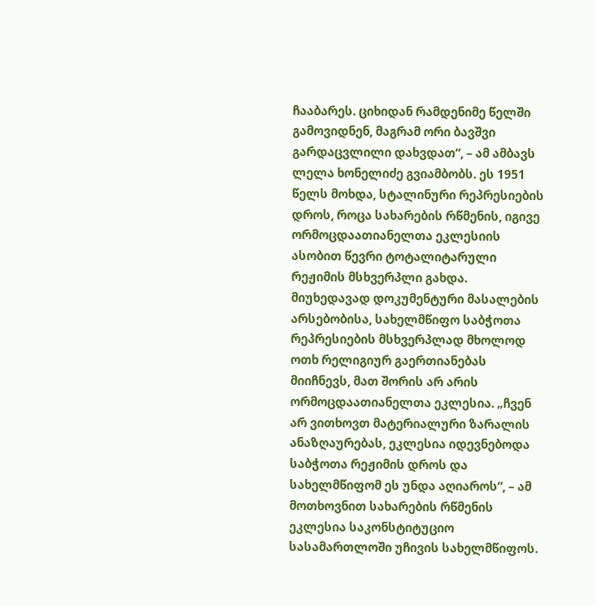ჩააბარეს. ციხიდან რამდენიმე წელში გამოვიდნენ, მაგრამ ორი ბავშვი გარდაცვლილი დახვდათ“, – ამ ამბავს ლელა ხონელიძე გვიამბობს. ეს 1951 წელს მოხდა, სტალინური რეპრესიების დროს, როცა სახარების რწმენის, იგივე ორმოცდაათიანელთა ეკლესიის ასობით წევრი ტოტალიტარული რეჟიმის მსხვერპლი გახდა. მიუხედავად დოკუმენტური მასალების არსებობისა, სახელმწიფო საბჭოთა რეპრესიების მსხვერპლად მხოლოდ ოთხ რელიგიურ გაერთიანებას მიიჩნევს, მათ შორის არ არის ორმოცდაათიანელთა ეკლესია. „ჩვენ არ ვითხოვთ მატერიალური ზარალის ანაზღაურებას, ეკლესია იდევნებოდა საბჭოთა რეჟიმის დროს და სახელმწიფომ ეს უნდა აღიაროს“, – ამ მოთხოვნით სახარების რწმენის ეკლესია საკონსტიტუციო სასამართლოში უჩივის სახელმწიფოს.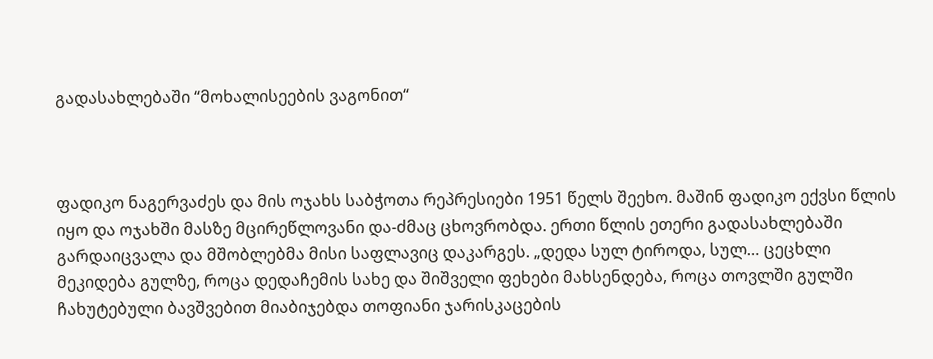გადასახლებაში “მოხალისეების ვაგონით“



ფადიკო ნაგერვაძეს და მის ოჯახს საბჭოთა რეპრესიები 1951 წელს შეეხო. მაშინ ფადიკო ექვსი წლის იყო და ოჯახში მასზე მცირეწლოვანი და-ძმაც ცხოვრობდა. ერთი წლის ეთერი გადასახლებაში გარდაიცვალა და მშობლებმა მისი საფლავიც დაკარგეს. „დედა სულ ტიროდა, სულ… ცეცხლი მეკიდება გულზე, როცა დედაჩემის სახე და შიშველი ფეხები მახსენდება, როცა თოვლში გულში ჩახუტებული ბავშვებით მიაბიჯებდა თოფიანი ჯარისკაცების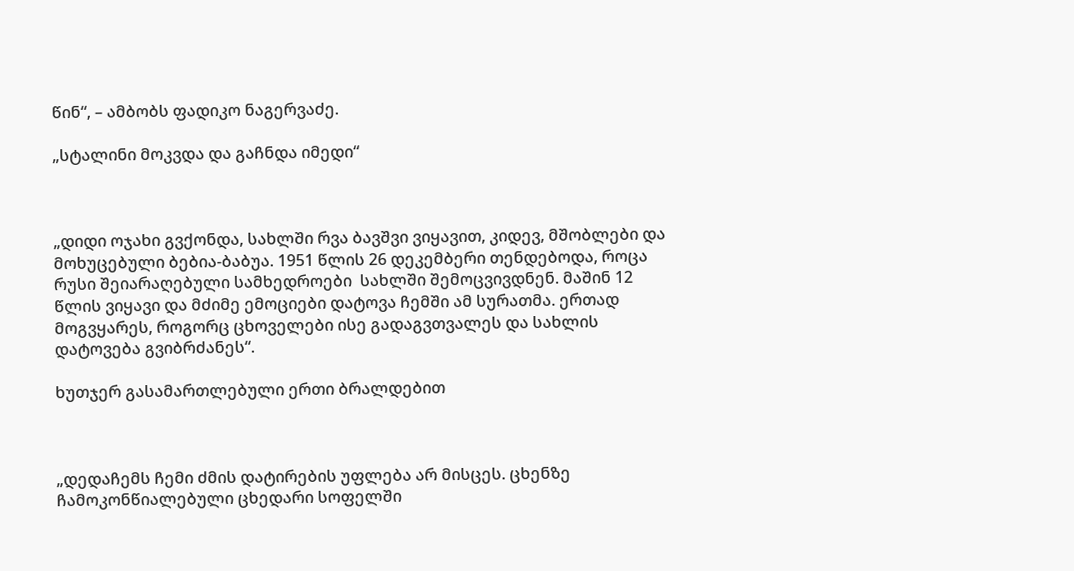წინ“, – ამბობს ფადიკო ნაგერვაძე.

„სტალინი მოკვდა და გაჩნდა იმედი“



„დიდი ოჯახი გვქონდა, სახლში რვა ბავშვი ვიყავით, კიდევ, მშობლები და მოხუცებული ბებია-ბაბუა. 1951 წლის 26 დეკემბერი თენდებოდა, როცა რუსი შეიარაღებული სამხედროები  სახლში შემოცვივდნენ. მაშინ 12 წლის ვიყავი და მძიმე ემოციები დატოვა ჩემში ამ სურათმა. ერთად მოგვყარეს, როგორც ცხოველები ისე გადაგვთვალეს და სახლის დატოვება გვიბრძანეს“.

ხუთჯერ გასამართლებული ერთი ბრალდებით



„დედაჩემს ჩემი ძმის დატირების უფლება არ მისცეს. ცხენზე ჩამოკონწიალებული ცხედარი სოფელში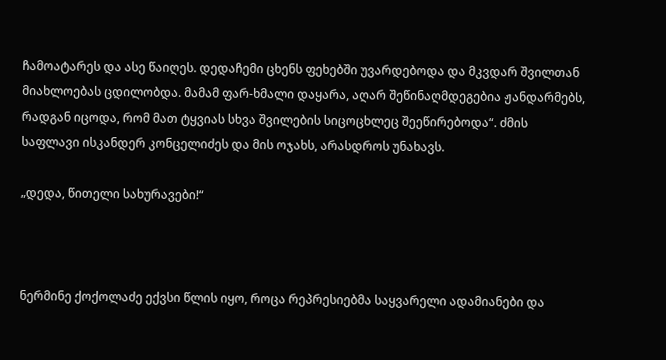ჩამოატარეს და ასე წაიღეს. დედაჩემი ცხენს ფეხებში უვარდებოდა და მკვდარ შვილთან მიახლოებას ცდილობდა. მამამ ფარ-ხმალი დაყარა, აღარ შეწინაღმდეგებია ჟანდარმებს, რადგან იცოდა, რომ მათ ტყვიას სხვა შვილების სიცოცხლეც შეეწირებოდა“. ძმის საფლავი ისკანდერ კონცელიძეს და მის ოჯახს, არასდროს უნახავს.

„დედა, წითელი სახურავები!“



ნერმინე ქოქოლაძე ექვსი წლის იყო, როცა რეპრესიებმა საყვარელი ადამიანები და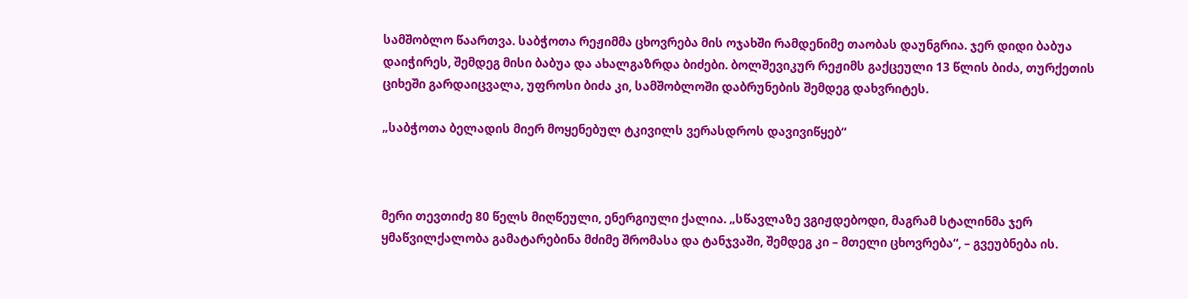სამშობლო წაართვა. საბჭოთა რეჟიმმა ცხოვრება მის ოჯახში რამდენიმე თაობას დაუნგრია. ჯერ დიდი ბაბუა დაიჭირეს, შემდეგ მისი ბაბუა და ახალგაზრდა ბიძები. ბოლშევიკურ რეჟიმს გაქცეული 13 წლის ბიძა, თურქეთის ციხეში გარდაიცვალა, უფროსი ბიძა კი, სამშობლოში დაბრუნების შემდეგ დახვრიტეს.

„საბჭოთა ბელადის მიერ მოყენებულ ტკივილს ვერასდროს დავივიწყებ“



მერი თევთიძე 80 წელს მიღწეული, ენერგიული ქალია. „სწავლაზე ვგიჟდებოდი, მაგრამ სტალინმა ჯერ ყმაწვილქალობა გამატარებინა მძიმე შრომასა და ტანჯვაში, შემდეგ კი – მთელი ცხოვრება“, – გვეუბნება ის.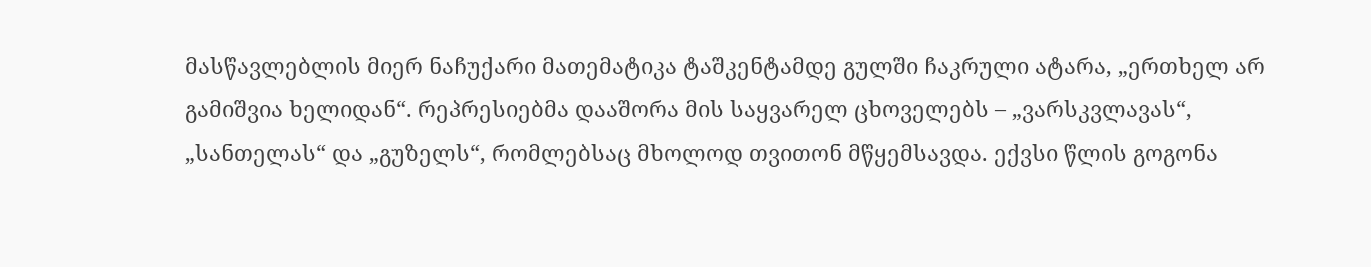მასწავლებლის მიერ ნაჩუქარი მათემატიკა ტაშკენტამდე გულში ჩაკრული ატარა, „ერთხელ არ გამიშვია ხელიდან“. რეპრესიებმა დააშორა მის საყვარელ ცხოველებს – „ვარსკვლავას“, „სანთელას“ და „გუზელს“, რომლებსაც მხოლოდ თვითონ მწყემსავდა. ექვსი წლის გოგონა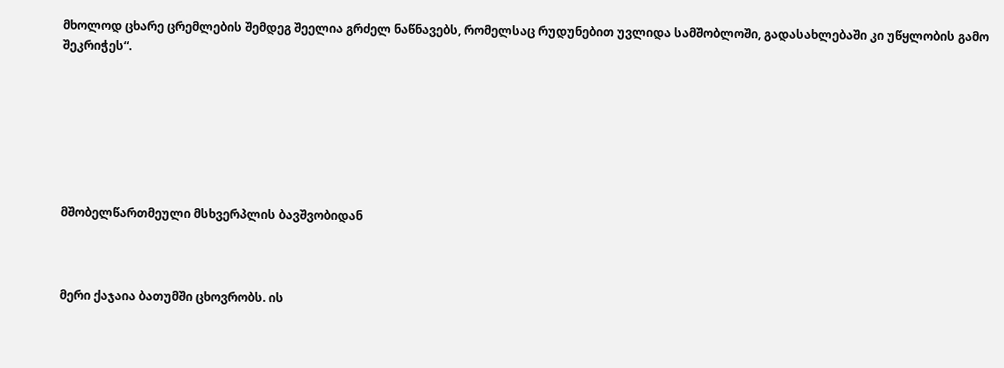მხოლოდ ცხარე ცრემლების შემდეგ შეელია გრძელ ნაწნავებს, რომელსაც რუდუნებით უვლიდა სამშობლოში, გადასახლებაში კი უწყლობის გამო შეკრიჭეს“.







მშობელწართმეული მსხვერპლის ბავშვობიდან



მერი ქაჯაია ბათუმში ცხოვრობს. ის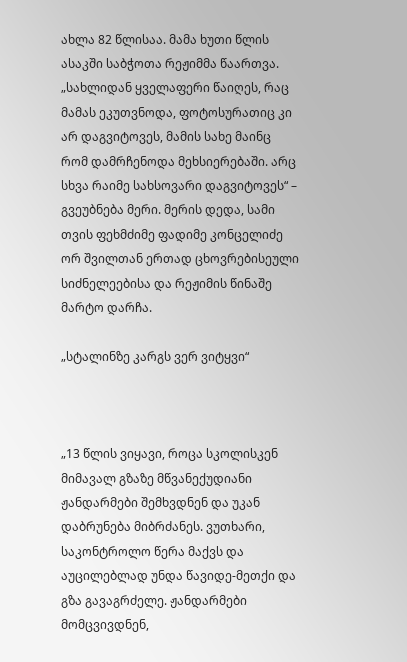ახლა 82 წლისაა. მამა ხუთი წლის ასაკში საბჭოთა რეჟიმმა წაართვა. „სახლიდან ყველაფერი წაიღეს, რაც მამას ეკუთვნოდა, ფოტოსურათიც კი არ დაგვიტოვეს, მამის სახე მაინც რომ დამრჩენოდა მეხსიერებაში. არც სხვა რაიმე სახსოვარი დაგვიტოვეს“ – გვეუბნება მერი. მერის დედა, სამი თვის ფეხმძიმე ფადიმე კონცელიძე ორ შვილთან ერთად ცხოვრებისეული სიძნელეებისა და რეჟიმის წინაშე მარტო დარჩა.

„სტალინზე კარგს ვერ ვიტყვი“



„13 წლის ვიყავი, როცა სკოლისკენ მიმავალ გზაზე მწვანექუდიანი ჟანდარმები შემხვდნენ და უკან დაბრუნება მიბრძანეს. ვუთხარი, საკონტროლო წერა მაქვს და აუცილებლად უნდა წავიდე-მეთქი და გზა გავაგრძელე. ჟანდარმები მომცვივდნენ,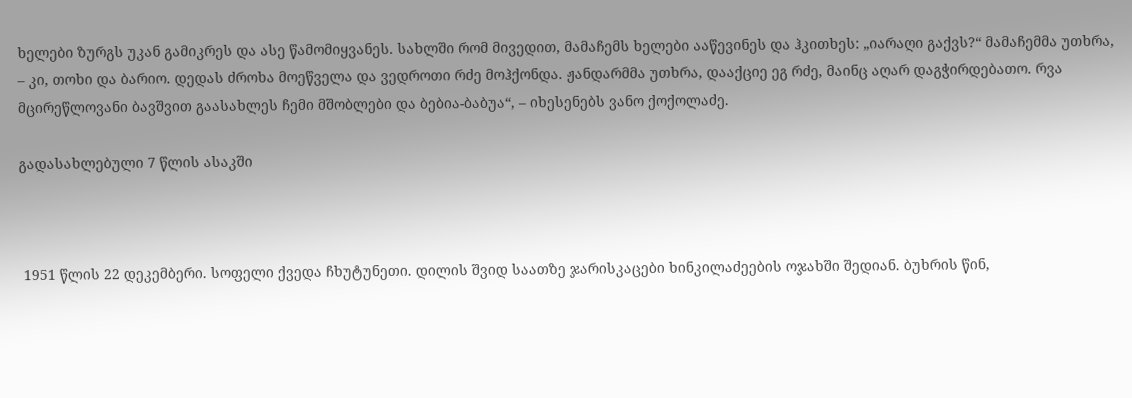ხელები ზურგს უკან გამიკრეს და ასე წამომიყვანეს. სახლში რომ მივედით, მამაჩემს ხელები ააწევინეს და ჰკითხეს: „იარაღი გაქვს?“ მამაჩემმა უთხრა, – კი, თოხი და ბარიო. დედას ძროხა მოეწველა და ვედროთი რძე მოჰქონდა. ჟანდარმმა უთხრა, დააქციე ეგ რძე, მაინც აღარ დაგჭირდებათო. რვა მცირეწლოვანი ბავშვით გაასახლეს ჩემი მშობლები და ბებია-ბაბუა“, – იხესენებს ვანო ქოქოლაძე.

გადასახლებული 7 წლის ასაკში



 1951 წლის 22 დეკემბერი. სოფელი ქვედა ჩხუტუნეთი. დილის შვიდ საათზე ჯარისკაცები ხინკილაძეების ოჯახში შედიან. ბუხრის წინ,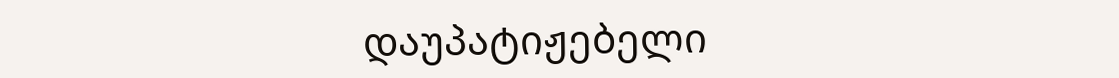დაუპატიჟებელი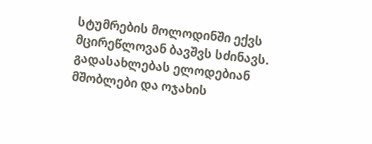სტუმრების მოლოდინში ექვს მცირეწლოვან ბავშვს სძინავს. გადასახლებას ელოდებიან მშობლები და ოჯახის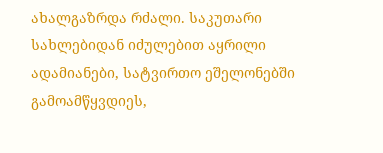ახალგაზრდა რძალი. საკუთარი სახლებიდან იძულებით აყრილი ადამიანები, სატვირთო ეშელონებში გამოამწყვდიეს,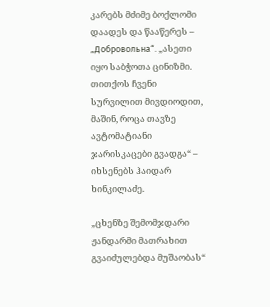კარებს მძიმე ბოქლომი დაადეს და წააწერეს – „Добровольна“. „ასეთი იყო საბჭოთა ცინიზმი. თითქოს ჩვენი სურვილით მივდიოდით, მაშინ, როცა თავზე ავტომატიანი ჯარისკაცები გვადგა“ – იხსენებს ჰაიდარ ხინკილაძე.

„ცხენზე შემომჯდარი ჟანდარმი მათრახით გვაიძულებდა მუშაობას“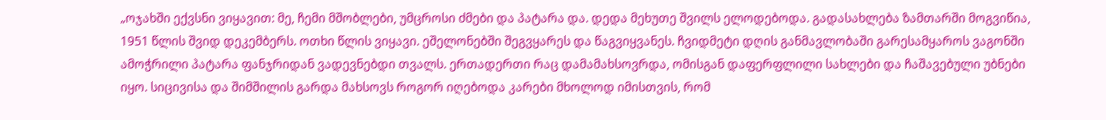„ოჯახში ექვსნი ვიყავით: მე, ჩემი მშობლები, უმცროსი ძმები და პატარა და. დედა მეხუთე შვილს ელოდებოდა. გადასახლება ზამთარში მოგვიწია, 1951 წლის შვიდ დეკემბერს. ოთხი წლის ვიყავი. ეშელონებში შეგვყარეს და წაგვიყვანეს. ჩვიდმეტი დღის განმავლობაში გარესამყაროს ვაგონში ამოჭრილი პატარა ფანჯრიდან ვადევნებდი თვალს. ერთადერთი რაც დამამახსოვრდა, ომისგან დაფერფლილი სახლები და ჩაშავებული უბნები იყო. სიცივისა და შიმშილის გარდა მახსოვს როგორ იღებოდა კარები მხოლოდ იმისთვის, რომ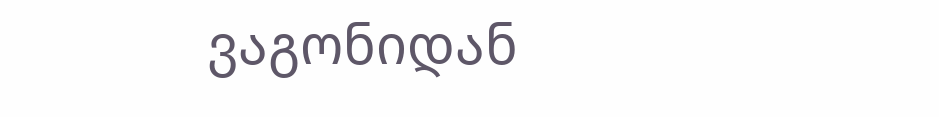ვაგონიდან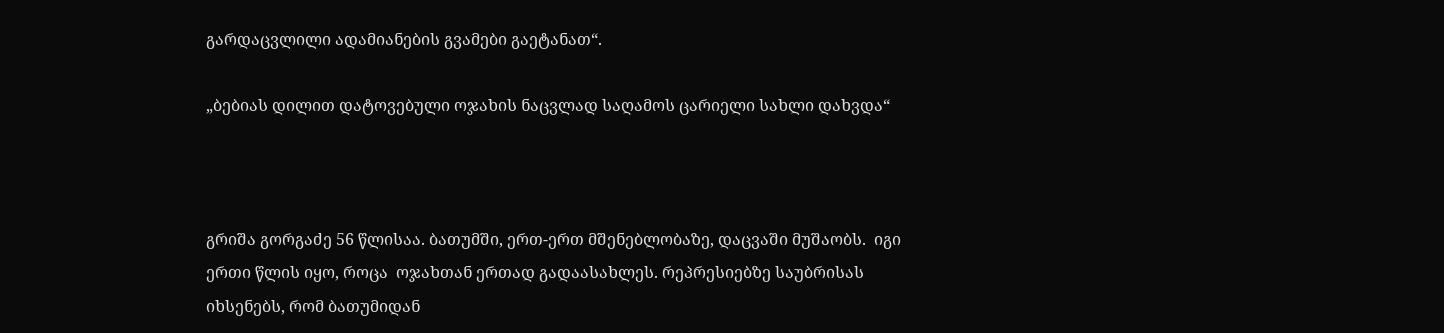გარდაცვლილი ადამიანების გვამები გაეტანათ“.

„ბებიას დილით დატოვებული ოჯახის ნაცვლად საღამოს ცარიელი სახლი დახვდა“



გრიშა გორგაძე 56 წლისაა. ბათუმში, ერთ-ერთ მშენებლობაზე, დაცვაში მუშაობს.  იგი ერთი წლის იყო, როცა  ოჯახთან ერთად გადაასახლეს. რეპრესიებზე საუბრისას იხსენებს, რომ ბათუმიდან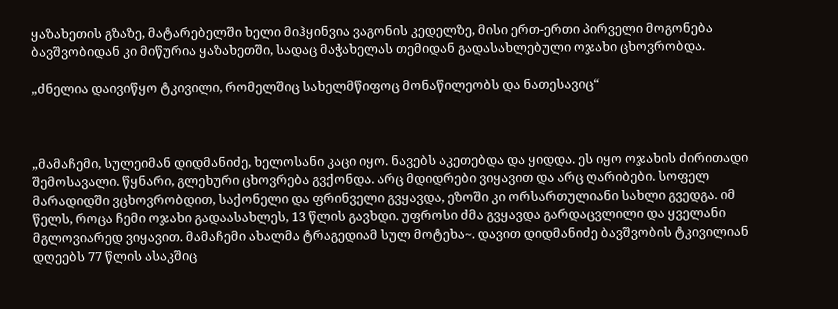ყაზახეთის გზაზე, მატარებელში ხელი მიჰყინვია ვაგონის კედელზე, მისი ერთ-ერთი პირველი მოგონება ბავშვობიდან კი მიწურია ყაზახეთში, სადაც მაჭახელას თემიდან გადასახლებული ოჯახი ცხოვრობდა.

„ძნელია დაივიწყო ტკივილი, რომელშიც სახელმწიფოც მონაწილეობს და ნათესავიც“



„მამაჩემი, სულეიმან დიდმანიძე, ხელოსანი კაცი იყო. ნავებს აკეთებდა და ყიდდა. ეს იყო ოჯახის ძირითადი შემოსავალი. წყნარი, გლეხური ცხოვრება გვქონდა. არც მდიდრები ვიყავით და არც ღარიბები. სოფელ მარადიდში ვცხოვრობდით, საქონელი და ფრინველი გვყავდა, ეზოში კი ორსართულიანი სახლი გვედგა. იმ წელს, როცა ჩემი ოჯახი გადაასახლეს, 13 წლის გავხდი. უფროსი ძმა გვყავდა გარდაცვლილი და ყველანი მგლოვიარედ ვიყავით. მამაჩემი ახალმა ტრაგედიამ სულ მოტეხა~. დავით დიდმანიძე ბავშვობის ტკივილიან დღეებს 77 წლის ასაკშიც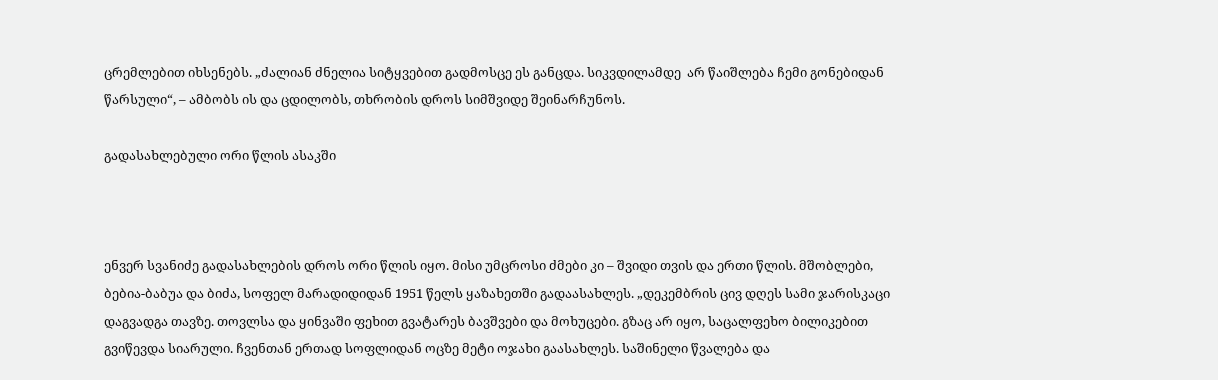ცრემლებით იხსენებს. „ძალიან ძნელია სიტყვებით გადმოსცე ეს განცდა. სიკვდილამდე  არ წაიშლება ჩემი გონებიდან წარსული“, – ამბობს ის და ცდილობს, თხრობის დროს სიმშვიდე შეინარჩუნოს.

გადასახლებული ორი წლის ასაკში



ენვერ სვანიძე გადასახლების დროს ორი წლის იყო. მისი უმცროსი ძმები კი – შვიდი თვის და ერთი წლის. მშობლები, ბებია-ბაბუა და ბიძა, სოფელ მარადიდიდან 1951 წელს ყაზახეთში გადაასახლეს. „დეკემბრის ცივ დღეს სამი ჯარისკაცი დაგვადგა თავზე. თოვლსა და ყინვაში ფეხით გვატარეს ბავშვები და მოხუცები. გზაც არ იყო, საცალფეხო ბილიკებით გვიწევდა სიარული. ჩვენთან ერთად სოფლიდან ოცზე მეტი ოჯახი გაასახლეს. საშინელი წვალება და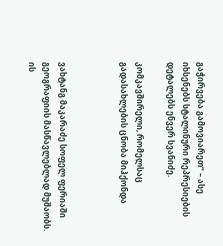გაჭირვება გამოვიარეთ“ – ასე იხსენებს სტალინური რეპრესიების დეტალებს ენვერ სვანიძე.

კომკავშირელი, რომელსაც გადასახლების ცნობა მიჰქონდა



ვახტანგ მაკარაძე სოფელ ფერიაში გეოგრაფიის მასწავლებლად მუშაობს. ის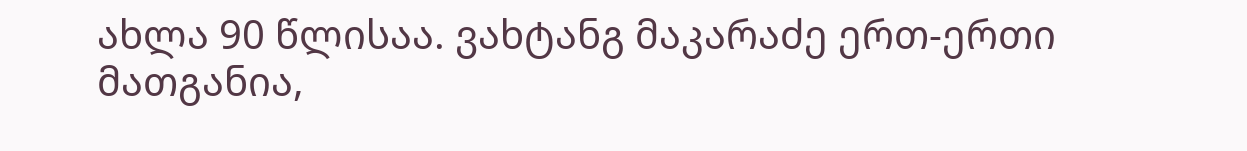ახლა 90 წლისაა. ვახტანგ მაკარაძე ერთ-ერთი მათგანია,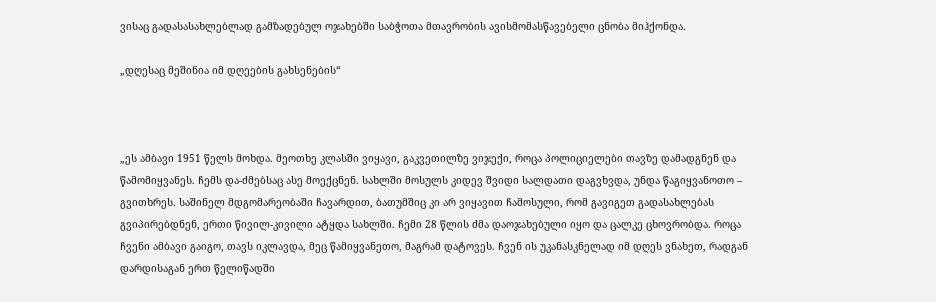ვისაც გადასასახლებლად გამზადებულ ოჯახებში საბჭოთა მთავრობის ავისმომასწავებელი ცნობა მიჰქონდა.

„დღესაც მეშინია იმ დღეების გახსენების“



„ეს ამბავი 1951 წელს მოხდა. მეოთხე კლასში ვიყავი, გაკვეთილზე ვიჯექი, როცა პოლიციელები თავზე დამადგნენ და წამომიყვანეს. ჩემს და-ძმებსაც ასე მოექცნენ. სახლში მოსულს კიდევ შვიდი სალდათი დაგვხვდა, უნდა წაგიყვანოთო – გვითხრეს. საშინელ მდგომარეობაში ჩავარდით, ბათუმშიც კი არ ვიყავით ჩამოსული, რომ გავიგეთ გადასახლებას გვიპირებდნენ, ერთი წივილ-კივილი ატყდა სახლში. ჩემი 28 წლის ძმა დაოჯახებული იყო და ცალკე ცხოვრობდა. როცა ჩვენი ამბავი გაიგო, თავს იკლავდა, მეც წამიყვანეთო, მაგრამ დატოვეს. ჩვენ ის უკანასკნელად იმ დღეს ვნახეთ, რადგან დარდისაგან ერთ წელიწადში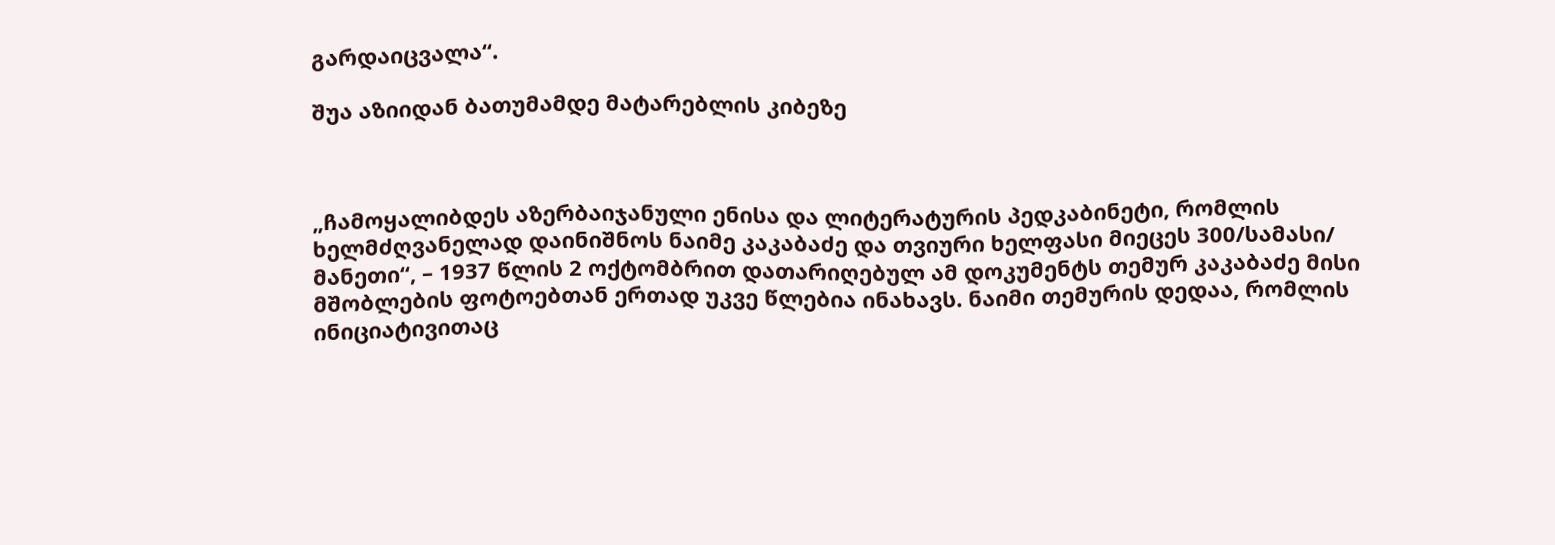გარდაიცვალა“.

შუა აზიიდან ბათუმამდე მატარებლის კიბეზე



„ჩამოყალიბდეს აზერბაიჯანული ენისა და ლიტერატურის პედკაბინეტი, რომლის ხელმძღვანელად დაინიშნოს ნაიმე კაკაბაძე და თვიური ხელფასი მიეცეს 300/სამასი/ მანეთი“, – 1937 წლის 2 ოქტომბრით დათარიღებულ ამ დოკუმენტს თემურ კაკაბაძე მისი მშობლების ფოტოებთან ერთად უკვე წლებია ინახავს. ნაიმი თემურის დედაა, რომლის ინიციატივითაც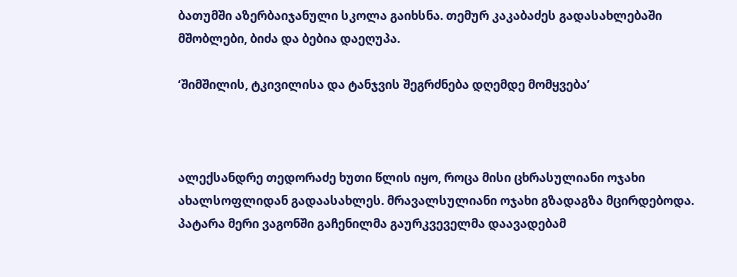ბათუმში აზერბაიჯანული სკოლა გაიხსნა. თემურ კაკაბაძეს გადასახლებაში მშობლები, ბიძა და ბებია დაეღუპა.

‘შიმშილის, ტკივილისა და ტანჯვის შეგრძნება დღემდე მომყვება’



ალექსანდრე თედორაძე ხუთი წლის იყო, როცა მისი ცხრასულიანი ოჯახი ახალსოფლიდან გადაასახლეს. მრავალსულიანი ოჯახი გზადაგზა მცირდებოდა. პატარა მერი ვაგონში გაჩენილმა გაურკვეველმა დაავადებამ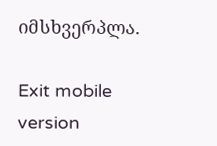იმსხვერპლა.

Exit mobile version